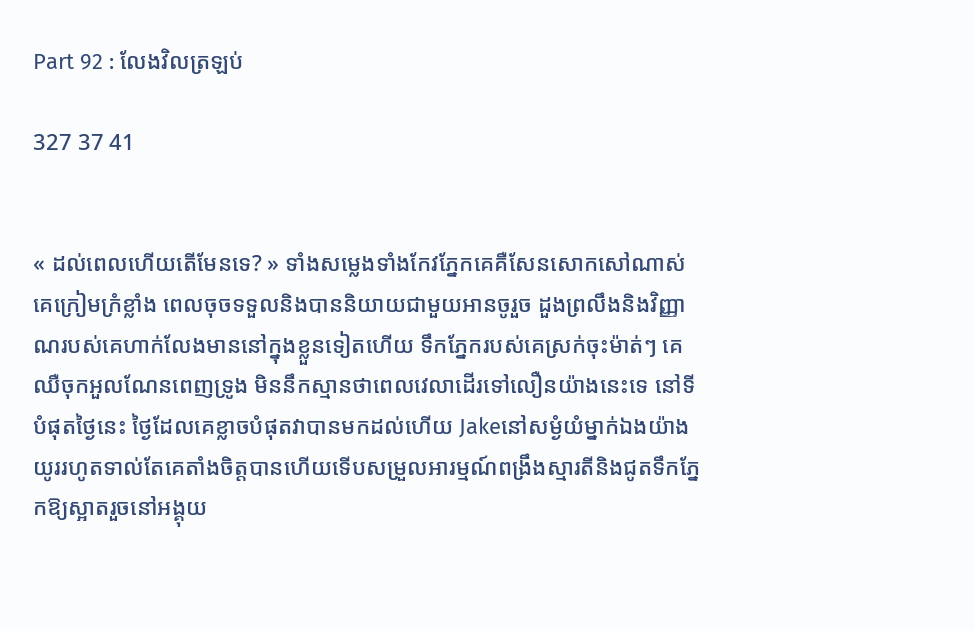Part 92 : លែងវិលត្រឡប់

327 37 41


« ដល់ពេលហើយតើមែនទេ? » ទាំងសម្លេងទាំងកែវភ្នែកគេគឺសែនសោកសៅណាស់ គេក្រៀមក្រំខ្លាំង ពេលចុចទទួលនិងបាននិយាយជាមួយអានចូរួច ដួងព្រលឹងនិងវិញ្ញាណរបស់គេហាក់លែងមាននៅក្នុងខ្លួនទៀតហើយ ទឹកភ្នែករបស់គេស្រក់ចុះម៉ាត់ៗ គេឈឺចុកអួលណែនពេញទ្រូង មិននឹកស្មានថាពេលវេលាដើរទៅលឿនយ៉ាងនេះទេ នៅទីបំផុតថ្ងៃនេះ ថ្ងៃដែលគេខ្លាចបំផុតវាបានមកដល់ហើយ Jakeនៅសម្ងំយំម្នាក់ឯងយ៉ាងយូររហូតទាល់តែគេតាំងចិត្តបានហើយទើបសម្រួលអារម្មណ៍ពង្រឹងស្មារតីនិងជូតទឹកភ្នែកឱ្យស្អាតរួចនៅអង្គុយ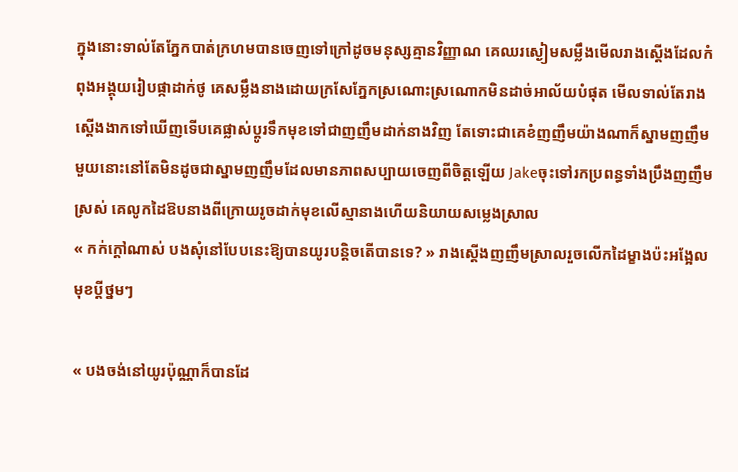ក្នុងនោះទាល់តែភ្នែកបាត់ក្រហមបានចេញទៅក្រៅដូចមនុស្សគ្មានវិញ្ញាណ គេឈរស្ងៀមសម្លឹងមើលរាងស្តើងដែលកំពុងអង្គុយរៀបផ្កាដាក់ថូ គេសម្លឹងនាងដោយក្រសែភ្នែកស្រណោះស្រណោកមិនដាច់អាល័យបំផុត មើលទាល់តែរាងស្តើងងាកទៅឃើញទើបគេផ្លាស់ប្តូរទឹកមុខទៅជាញញឹមដាក់នាងវិញ តែទោះជាគេខំញញឹមយ៉ាងណាក៏ស្នាមញញឹមមួយនោះនៅតែមិនដូចជាស្នាមញញឹមដែលមានភាពសប្បាយចេញពីចិត្តឡើយ Jakeចុះទៅរកប្រពន្ធទាំងប្រឹងញញឹមស្រស់ គេលូកដៃឱបនាងពីក្រោយរូចដាក់មុខលើស្មានាងហើយនិយាយសម្លេងស្រាល
« កក់ក្តៅណាស់ បងសុំនៅបែបនេះឱ្យបានយូរបន្តិចតើបានទេ? » រាងស្តើងញញឹមស្រាលរួចលើកដៃម្ខាងប៉ះអង្អែលមុខប្តីថ្នមៗ

« បងចង់នៅយូរប៉ុណ្ណាក៏បានដែ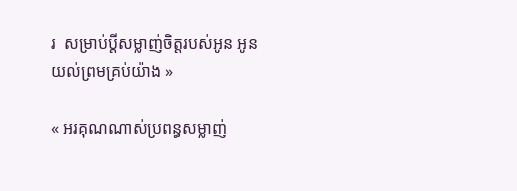រ  សម្រាប់ប្តីសម្លាញ់ចិត្តរបស់អូន អូនយល់ព្រមគ្រប់យ៉ាង »

« អរគុណណាស់ប្រពន្ធសម្លាញ់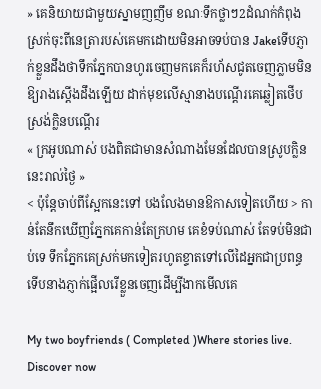» គេនិយាយជាមួយស្នាមញញឹម ខណៈទឹកថ្លាៗ2ដំណក់កំពុងស្រក់ចុះពីនេត្រារបស់គេមកដោយមិនអាចទប់បាន Jakeទើបភ្ញាក់ខ្លួនដឹងថាទឹកភ្នែកបានហូរចេញមកគេក៏រហ័សជូតចេញភ្លាមមិនឱ្យរាងស្តើងដឹងឡើយ ដាក់មុខលើស្មានាងបណ្តើរគេឆ្លៀតថើបស្រង់ក្លិនបណ្តើរ
« ក្រអូបណាស់ បងពិតជាមានសំណាងមែនដែលបានស្រូបក្លិននេះរាល់ថ្ងៃ »
< ប៉ុន្តែចាប់ពីស្អែកនេះទៅ បងលែងមានឱកាសទៀតហើយ > កាន់តែនឹកឃើញភ្នែកគេកាន់តែក្រហម គេខំទប់ណាស់ តែទប់មិនជាប់ទេ ទឹកភ្នែកគេស្រក់មកទៀតរហូតខ្ទាតទៅលើដៃអ្នកជាប្រពន្ធ ទើបនាងភ្ញាក់ផ្អើលរើខ្លួនចេញដើម្បីងាកមើលគេ

My two boyfriends ( Completed )Where stories live. Discover now